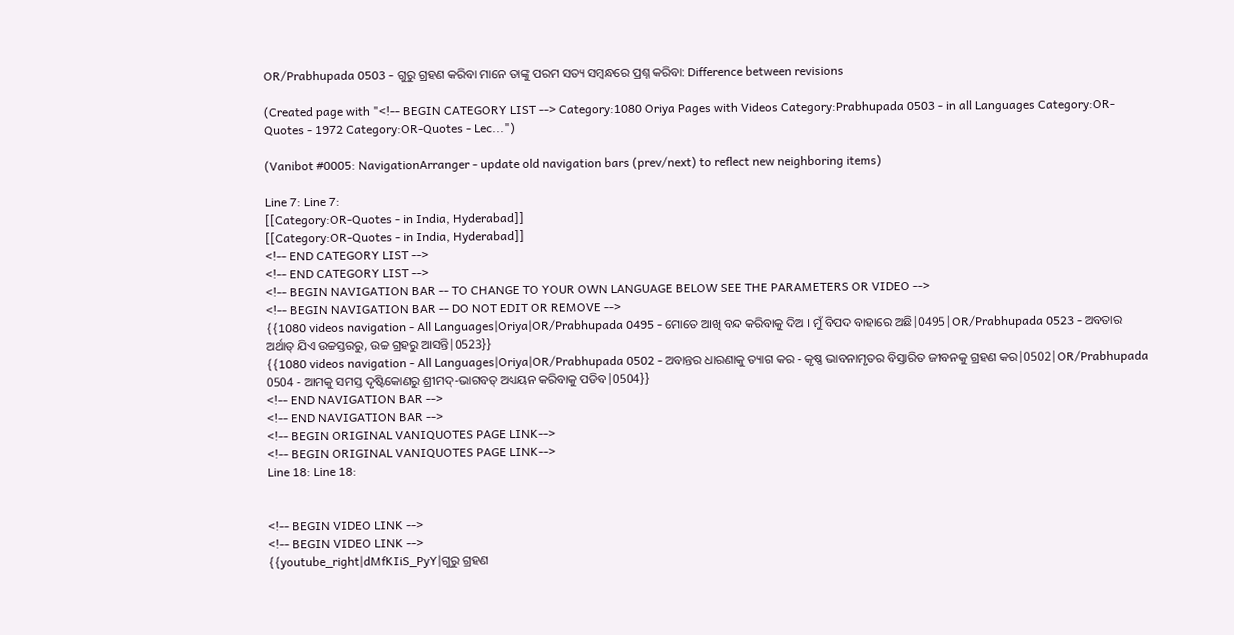OR/Prabhupada 0503 - ଗୁରୁ ଗ୍ରହଣ କରିବା ମାନେ ତାଙ୍କୁ ପରମ ସତ୍ୟ ସମ୍ଵନ୍ଧରେ ପ୍ରଶ୍ନ କରିବା: Difference between revisions

(Created page with "<!-- BEGIN CATEGORY LIST --> Category:1080 Oriya Pages with Videos Category:Prabhupada 0503 - in all Languages Category:OR-Quotes - 1972 Category:OR-Quotes - Lec...")

(Vanibot #0005: NavigationArranger - update old navigation bars (prev/next) to reflect new neighboring items)

Line 7: Line 7:
[[Category:OR-Quotes - in India, Hyderabad]]
[[Category:OR-Quotes - in India, Hyderabad]]
<!-- END CATEGORY LIST -->
<!-- END CATEGORY LIST -->
<!-- BEGIN NAVIGATION BAR -- TO CHANGE TO YOUR OWN LANGUAGE BELOW SEE THE PARAMETERS OR VIDEO -->
<!-- BEGIN NAVIGATION BAR -- DO NOT EDIT OR REMOVE -->
{{1080 videos navigation - All Languages|Oriya|OR/Prabhupada 0495 - ମୋତେ ଆଖି ବନ୍ଦ କରିବାକୁ ଦିଅ । ମୁଁ ବିପଦ ବାହାରେ ଅଛି|0495|OR/Prabhupada 0523 - ଅବତାର ଅର୍ଥାତ୍ ଯିଏ ଉଚ୍ଚସ୍ତରରୁ, ଉଚ୍ଚ ଗ୍ରହରୁ ଆସନ୍ତି|0523}}
{{1080 videos navigation - All Languages|Oriya|OR/Prabhupada 0502 - ଅବାନ୍ତର ଧାରଣାକୁ ତ୍ୟାଗ କର - କୃଷ୍ଣ ଭାବନାମୃତର ବିସ୍ତାରିତ ଜୀବନକୁ ଗ୍ରହଣ କର|0502|OR/Prabhupada 0504 - ଆମକୁ ସମସ୍ତ ଦୃଷ୍ଟିକୋଣରୁ ଶ୍ରୀମଦ୍-ଭାଗବତ୍ ଅଧ୍ୟୟନ କରିବାକୁ ପଡିବ|0504}}
<!-- END NAVIGATION BAR -->
<!-- END NAVIGATION BAR -->
<!-- BEGIN ORIGINAL VANIQUOTES PAGE LINK-->
<!-- BEGIN ORIGINAL VANIQUOTES PAGE LINK-->
Line 18: Line 18:


<!-- BEGIN VIDEO LINK -->
<!-- BEGIN VIDEO LINK -->
{{youtube_right|dMfKIiS_PyY|ଗୁରୁ ଗ୍ରହଣ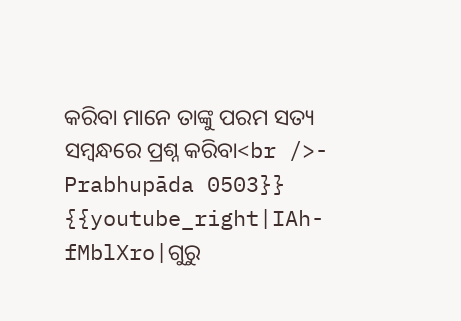କରିବା ମାନେ ତାଙ୍କୁ ପରମ ସତ୍ୟ ସମ୍ଵନ୍ଧରେ ପ୍ରଶ୍ନ କରିବା<br />- Prabhupāda 0503}}
{{youtube_right|IAh-fMblXro|ଗୁରୁ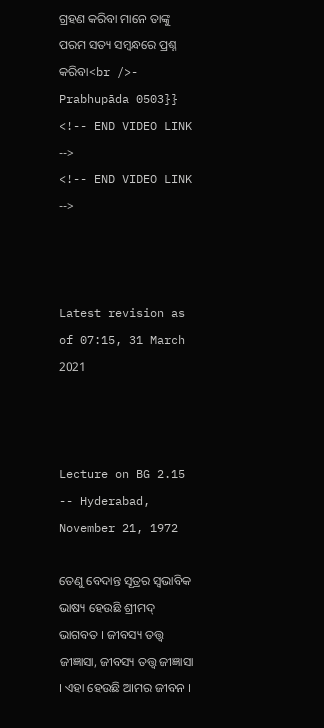ଗ୍ରହଣ କରିବା ମାନେ ତାଙ୍କୁ ପରମ ସତ୍ୟ ସମ୍ଵନ୍ଧରେ ପ୍ରଶ୍ନ କରିବା<br />- Prabhupāda 0503}}
<!-- END VIDEO LINK -->
<!-- END VIDEO LINK -->



Latest revision as of 07:15, 31 March 2021



Lecture on BG 2.15 -- Hyderabad, November 21, 1972

ତେଣୁ ବେଦାନ୍ତ ସୂତ୍ରର ସ୍ଵଭାବିକ ଭାଷ୍ୟ ହେଉଛି ଶ୍ରୀମଦ୍ ଭାଗବତ । ଜୀବସ୍ୟ ତତ୍ତ୍ଵ ଜୀଜ୍ଞାସା, ଜୀବସ୍ୟ ତତ୍ତ୍ଵ ଜୀଜ୍ଞାସା । ଏହା ହେଉଛି ଆମର ଜୀବନ ।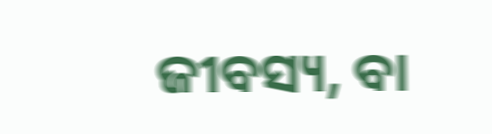ଜୀବସ୍ୟ, ବା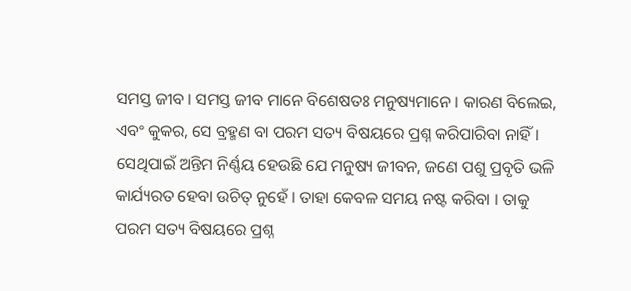ସମସ୍ତ ଜୀବ । ସମସ୍ତ ଜୀବ ମାନେ ବିଶେଷତଃ ମନୁଷ୍ୟମାନେ । କାରଣ ବିଲେଇ, ଏବଂ କୁକର, ସେ ବ୍ରହ୍ମଣ ବା ପରମ ସତ୍ୟ ବିଷୟରେ ପ୍ରଶ୍ନ କରିପାରିବା ନାହିଁ । ସେଥିପାଇଁ ଅନ୍ତିମ ନିର୍ଣ୍ଣୟ ହେଉଛି ଯେ ମନୁଷ୍ୟ ଜୀବନ, ଜଣେ ପଶୁ ପ୍ରବୃତି ଭଳି କାର୍ଯ୍ୟରତ ହେବା ଉଚିତ୍ ନୁହେଁ । ତାହା କେବଳ ସମୟ ନଷ୍ଟ କରିବା । ତାକୁ ପରମ ସତ୍ୟ ବିଷୟରେ ପ୍ରଶ୍ନ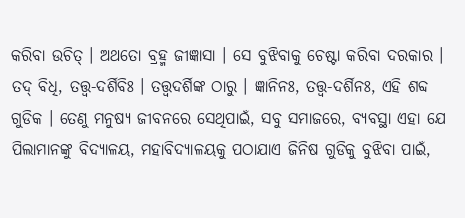କରିବା ଉଚିତ୍ । ଅଥତୋ ବ୍ରହ୍ମ ଜୀଜ୍ଞାସା । ସେ ବୁଝିବାକୁ ଚେଷ୍ଟା କରିବା ଦରକାର । ତଦ୍ ବିଧି, ତତ୍ତ୍ଵ-ଦର୍ଶିବିଃ । ତତ୍ତ୍ଵଦର୍ଶିଙ୍କ ଠାରୁ । ଜ୍ଞାନିନଃ, ତତ୍ତ୍ଵ-ଦର୍ଶିନଃ, ଏହି ଶବ୍ଦ ଗୁଡିକ । ତେଣୁ ମନୁଷ୍ୟ ଜୀବନରେ ସେଥିପାଇଁ, ସବୁ ସମାଜରେ, ବ୍ୟବସ୍ଥା ଏହା ଯେ ପିଲାମାନଙ୍କୁ ବିଦ୍ୟାଳୟ, ମହାବିଦ୍ୟାଳୟକୁ ପଠାଯାଏ ଜିନିଷ ଗୁଡିକୁ ବୁଝିବା ପାଇଁ,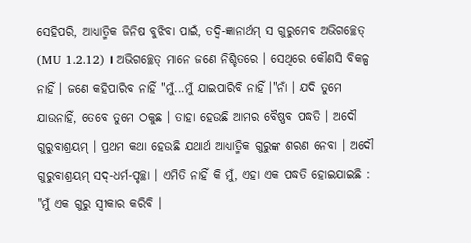ସେହିପରି, ଆଧ୍ୟାତ୍ମିକ ଜିନିଷ ବୁଝିବା ପାଇଁ, ତଦ୍ବି-ଜ୍ଞାନାର୍ଥମ୍ ସ ଗୁରୁମେବ ଅଭିଗଚ୍ଛେତ୍ (MU 1.2.12) । ଅଭିଗଚ୍ଛେତ୍ ମାନେ ଜଣେ ନିଶ୍ଚିତରେ । ସେଥିରେ କୌଣସି ବିକଳ୍ପ ନାହିଁ । ଜଣେ କହିପାରିବ ନାହିଁ "ମୁଁ...ମୁଁ ଯାଇପାରିବି ନାହିଁ ।"ନାଁ । ଯଦି ତୁମେ ଯାଉନାହିଁ, ତେବେ ତୁମେ ଠକୁଛ । ତାହା ହେଉଛି ଆମର ବୈଷ୍ଣବ ପଦ୍ଧତି । ଅଦୌ ଗୁରୁବାଶ୍ରୟମ୍ । ପ୍ରଥମ କଥା ହେଉଛି ଯଥାର୍ଥ ଆଧ୍ୟାତ୍ମିକ ଗୁରୁଙ୍କ ଶରଣ ନେବା । ଅଦୌ ଗୁରୁବାଶ୍ରୟମ୍ ସଦ୍-ଧର୍ମ-ପୃଚ୍ଛା । ଏମିତି ନାହିଁ କି ମୁଁ, ଏହା ଏକ ପଦ୍ଧତି ହୋଇଯାଇଛି : "ମୁଁ ଏକ ଗୁରୁ ସ୍ଵୀକାର କରିବି ।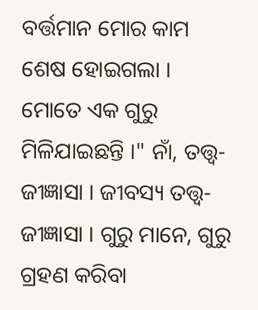ବର୍ତ୍ତମାନ ମୋର କାମ ଶେଷ ହୋଇଗଲା । ମୋତେ ଏକ ଗୁରୁ ମିଳିଯାଇଛନ୍ତି ।" ନାଁ, ତତ୍ତ୍ଵ-ଜୀଜ୍ଞାସା । ଜୀବସ୍ୟ ତତ୍ତ୍ଵ-ଜୀଜ୍ଞାସା । ଗୁରୁ ମାନେ, ଗୁରୁ ଗ୍ରହଣ କରିବା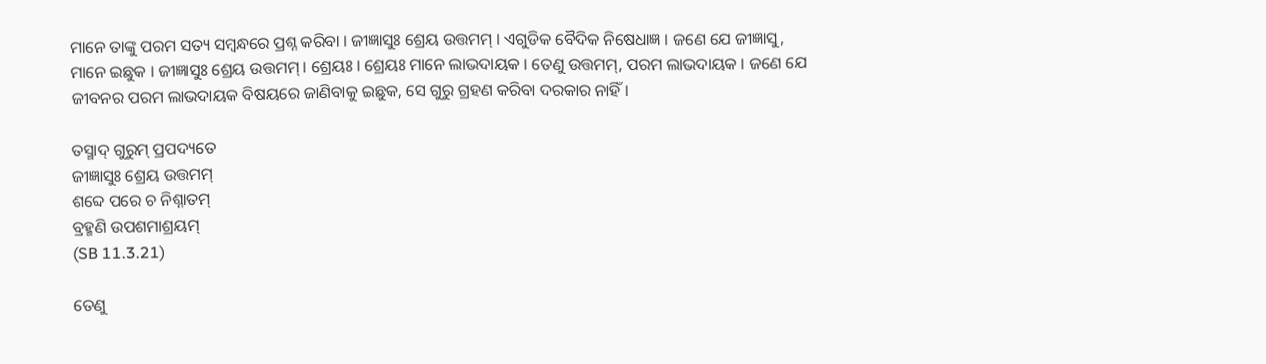ମାନେ ତାଙ୍କୁ ପରମ ସତ୍ୟ ସମ୍ଵନ୍ଧରେ ପ୍ରଶ୍ନ କରିବା । ଜୀଜ୍ଞାସୁଃ ଶ୍ରେୟ ଉତ୍ତମମ୍ । ଏଗୁଡିକ ବୈଦିକ ନିଷେଧାଜ୍ଞ । ଜଣେ ଯେ ଜୀଜ୍ଞାସୁ, ମାନେ ଇଛୁକ । ଜୀଜ୍ଞାସୁଃ ଶ୍ରେୟ ଉତ୍ତମମ୍ । ଶ୍ରେୟଃ । ଶ୍ରେୟଃ ମାନେ ଲାଭଦାୟକ । ତେଣୁ ଉତ୍ତମମ୍, ପରମ ଲାଭଦାୟକ । ଜଣେ ଯେ ଜୀବନର ପରମ ଲାଭଦାୟକ ବିଷୟରେ ଜାଣିବାକୁ ଇଛୁକ, ସେ ଗୁରୁ ଗ୍ରହଣ କରିବା ଦରକାର ନାହିଁ ।

ତସ୍ମାଦ୍ ଗୁରୁମ୍ ପ୍ରପଦ୍ୟତେ
ଜୀଜ୍ଞାସୁଃ ଶ୍ରେୟ ଉତ୍ତମମ୍
ଶବ୍ଦେ ପରେ ଚ ନିଶ୍ନାତମ୍
ବ୍ରହ୍ମଣି ଉପଶମାଶ୍ରୟମ୍
(SB 11.3.21)

ତେଣୁ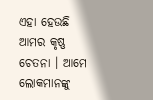ଏହା ହେଉଛି ଆମର କୃଷ୍ଣ ଚେତନା । ଆମେ ଲୋକମାନଙ୍କୁ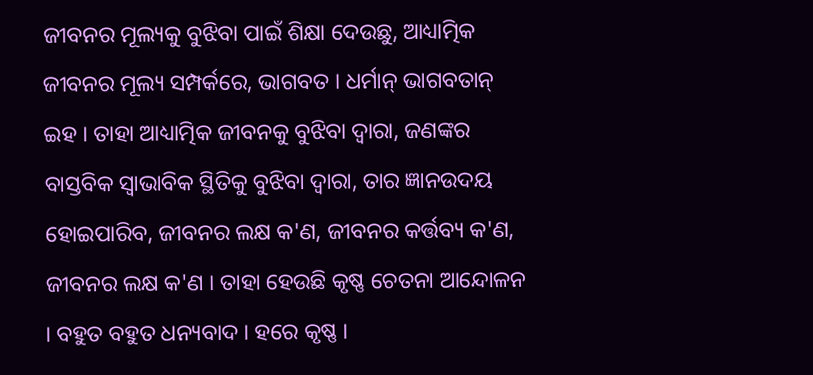ଜୀବନର ମୂଲ୍ୟକୁ ବୁଝିବା ପାଇଁ ଶିକ୍ଷା ଦେଉଛୁ, ଆଧ୍ୟାତ୍ମିକ ଜୀବନର ମୂଲ୍ୟ ସମ୍ପର୍କରେ, ଭାଗବତ । ଧର୍ମାନ୍ ଭାଗବତାନ୍ ଇହ । ତାହା ଆଧ୍ୟାତ୍ମିକ ଜୀବନକୁ ବୁଝିବା ଦ୍ଵାରା, ଜଣଙ୍କର ବାସ୍ତବିକ ସ୍ଵାଭାବିକ ସ୍ଥିତିକୁ ବୁଝିବା ଦ୍ଵାରା, ତାର ଜ୍ଞାନଉଦୟ ହୋଇପାରିବ, ଜୀବନର ଲକ୍ଷ କ'ଣ, ଜୀବନର କର୍ତ୍ତବ୍ୟ କ'ଣ, ଜୀବନର ଲକ୍ଷ କ'ଣ । ତାହା ହେଉଛି କୃଷ୍ଣ ଚେତନା ଆନ୍ଦୋଳନ । ବହୁତ ବହୁତ ଧନ୍ୟବାଦ । ହରେ କୃଷ୍ଣ ।